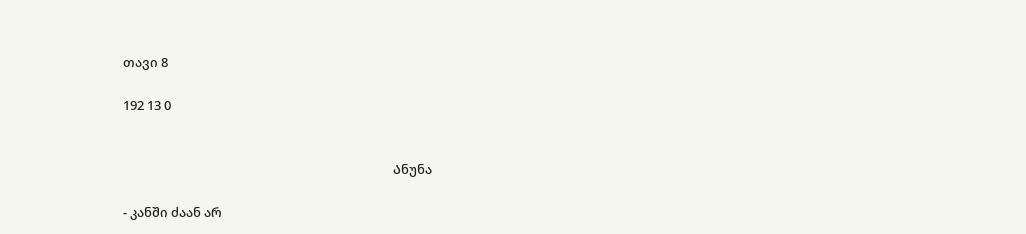თავი 8

192 13 0


                                                                                          Ანუნა

- კანში ძაან არ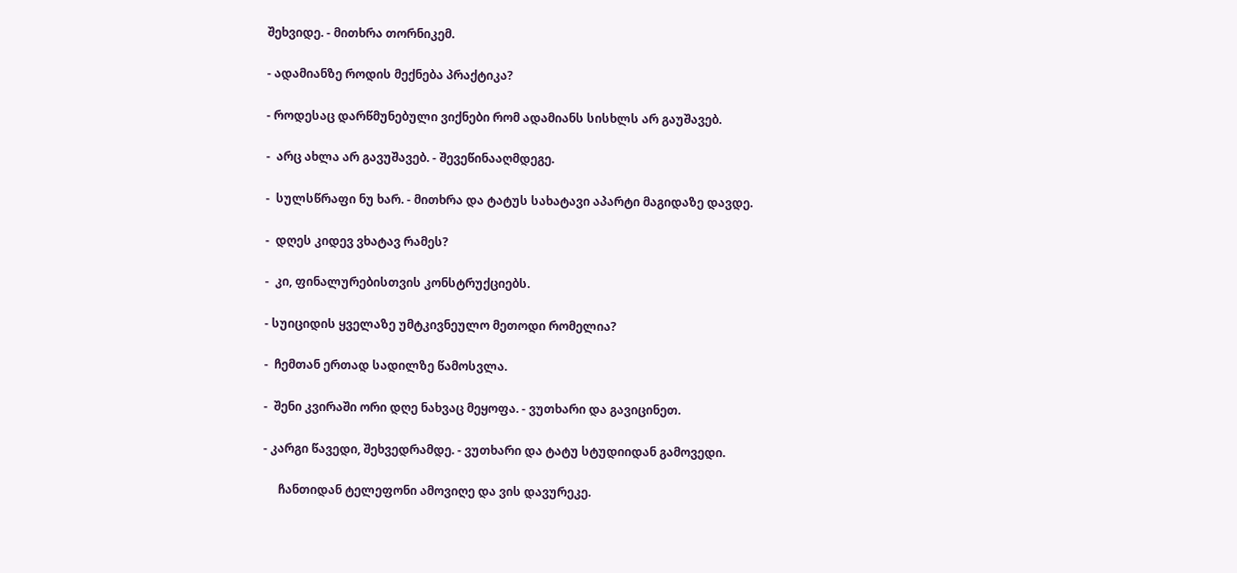შეხვიდე. - მითხრა თორნიკემ.

- ადამიანზე როდის მექნება პრაქტიკა?

- როდესაც დარწმუნებული ვიქნები რომ ადამიანს სისხლს არ გაუშავებ.

-  არც ახლა არ გავუშავებ. - შევეწინააღმდეგე.

-  სულსწრაფი ნუ ხარ. - მითხრა და ტატუს სახატავი აპარტი მაგიდაზე დავდე.

-  დღეს კიდევ ვხატავ რამეს?

-  კი, ფინალურებისთვის კონსტრუქციებს.

- სუიციდის ყველაზე უმტკივნეულო მეთოდი რომელია?

-  ჩემთან ერთად სადილზე წამოსვლა.

-  შენი კვირაში ორი დღე ნახვაც მეყოფა. - ვუთხარი და გავიცინეთ.

- კარგი წავედი, შეხვედრამდე. - ვუთხარი და ტატუ სტუდიიდან გამოვედი.

     ჩანთიდან ტელეფონი ამოვიღე და ვის დავურეკე.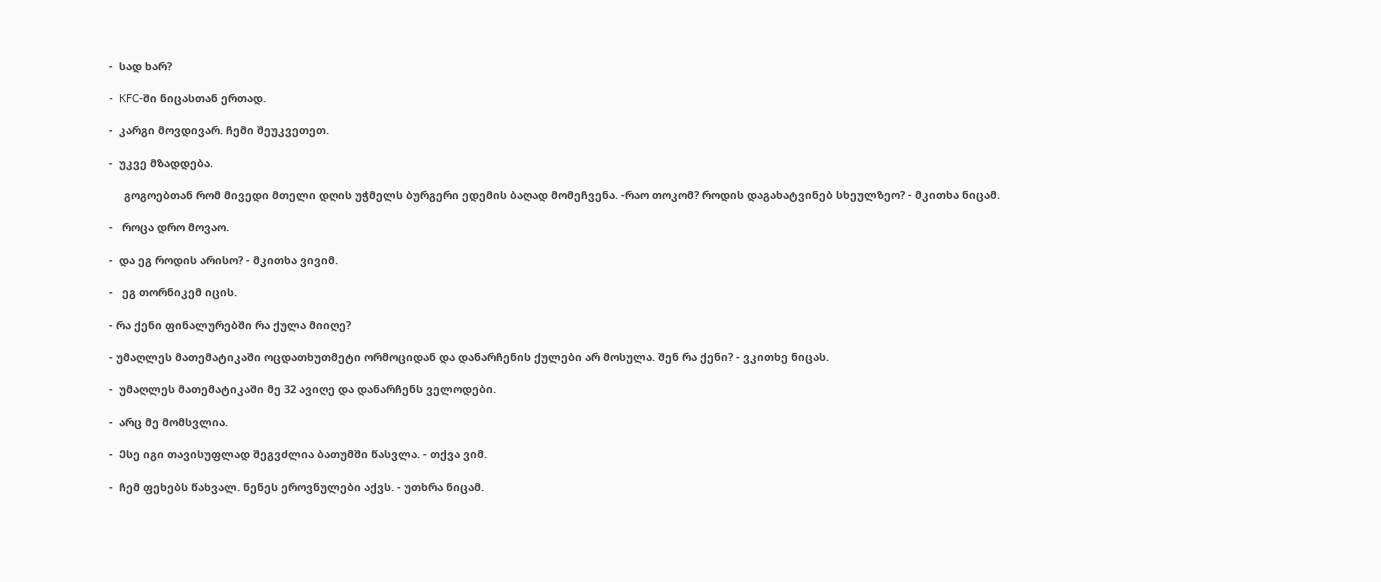-  სად ხარ?

-  KFC-ში ნიცასთან ერთად.

-  კარგი მოვდივარ. ჩემი შეუკვეთეთ.

-  უკვე მზადდება.

     გოგოებთან რომ მივედი მთელი დღის უჭმელს ბურგერი ედემის ბაღად მომეჩვენა. -რაო თოკომ? როდის დაგახატვინებ სხეულზეო? - მკითხა ნიცამ.

-   როცა დრო მოვაო.

-  და ეგ როდის არისო? - მკითხა ვივიმ.

-   ეგ თორნიკემ იცის.

- რა ქენი ფინალურებში რა ქულა მიიღე?

- უმაღლეს მათემატიკაში ოცდათხუთმეტი ორმოციდან და დანარჩენის ქულები არ მოსულა. შენ რა ქენი? - ვკითხე ნიცას.

-  უმაღლეს მათემატიკაში მე 32 ავიღე და დანარჩენს ველოდები.

-  არც მე მომსვლია.

-  Ესე იგი თავისუფლად შეგვძლია ბათუმში წასვლა. - თქვა ვიმ.

-  ჩემ ფეხებს წახვალ. ნენეს ეროვნულები აქვს. - უთხრა ნიცამ.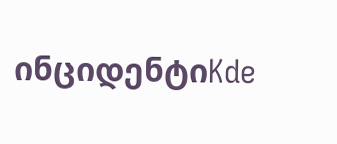ინციდენტიKde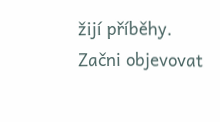žijí příběhy. Začni objevovat